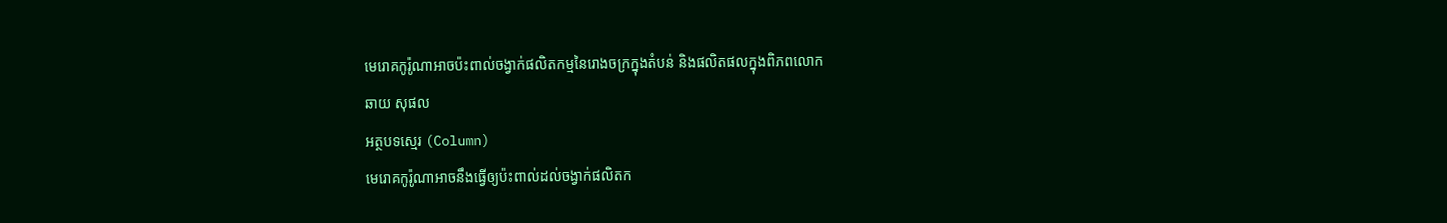មេរោគកូរ៉ូណាអាចប៉ះពាល់ចង្វាក់ផលិតកម្មនៃរោងចក្រក្នុងតំបន់ និងផលិតផលក្នុងពិភពលោក
ឆាយ សុផល
អត្ថបទស្មេរ (Column)
មេរោគកូរ៉ូណាអាចនឹងធ្វើឲ្យប៉ះពាល់ដល់ចង្វាក់ផលិតក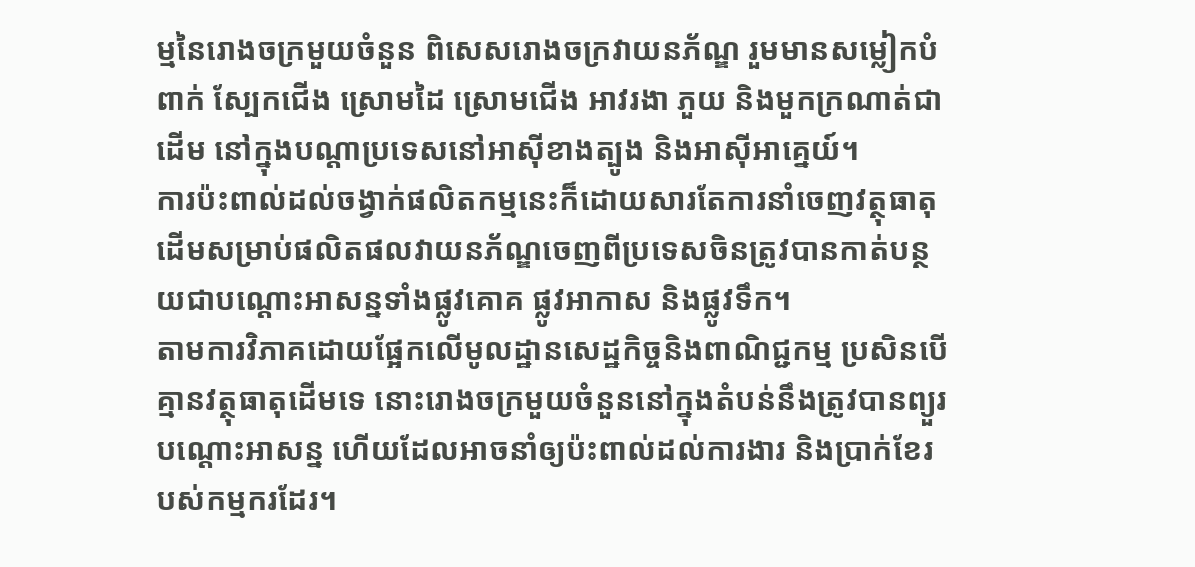ម្មនៃរោងចក្រមួយចំនួន ពិសេសរោងចក្រវាយនភ័ណ្ឌ រួមមានសម្លៀកបំពាក់ ស្បែកជើង ស្រោមដៃ ស្រោមជើង អាវរងា ភួយ និងមួកក្រណាត់ជាដើម នៅក្នុងបណ្តាប្រទេសនៅអាស៊ីខាងត្បូង និងអាស៊ីអាគ្នេយ៍។
ការប៉ះពាល់ដល់ចង្វាក់ផលិតកម្មនេះក៏ដោយសារតែការនាំចេញវត្ថុធាតុដើមសម្រាប់ផលិតផលវាយនភ័ណ្ឌចេញពីប្រទេសចិនត្រូវបានកាត់បន្ថយជាបណ្តោះអាសន្នទាំងផ្លូវគោគ ផ្លូវអាកាស និងផ្លូវទឹក។
តាមការវិភាគដោយផ្អែកលើមូលដ្ឋានសេដ្ឋកិច្ចនិងពាណិជ្ជកម្ម ប្រសិនបើគ្មានវត្ថុធាតុដើមទេ នោះរោងចក្រមួយចំនួននៅក្នុងតំបន់នឹងត្រូវបានព្យួរបណ្តោះអាសន្ន ហើយដែលអាចនាំឲ្យប៉ះពាល់ដល់ការងារ និងប្រាក់ខែរបស់កម្មករដែរ។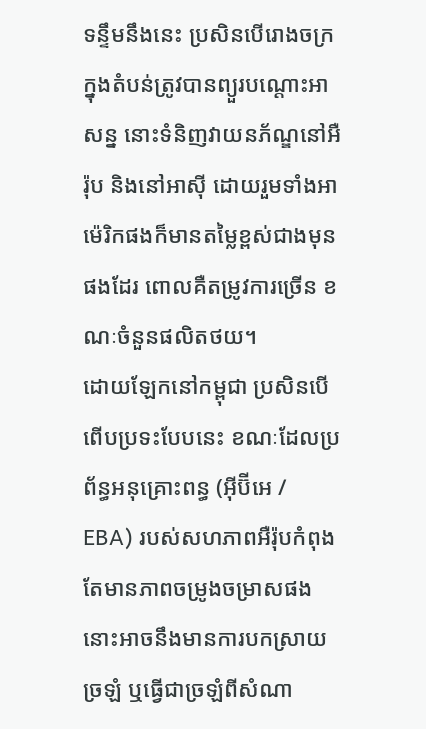ទន្ទឹមនឹងនេះ ប្រសិនបើរោងចក្រក្នុងតំបន់ត្រូវបានព្យួរបណ្តោះអាសន្ន នោះទំនិញវាយនភ័ណ្ឌនៅអឺរ៉ុប និងនៅអាស៊ី ដោយរួមទាំងអាម៉េរិកផងក៏មានតម្លៃខ្ពស់ជាងមុនផងដែរ ពោលគឺតម្រូវការច្រើន ខណៈចំនួនផលិតថយ។
ដោយឡែកនៅកម្ពុជា ប្រសិនបើពើបប្រទះបែបនេះ ខណៈដែលប្រព័ន្ធអនុគ្រោះពន្ធ (អ៊ីប៊ីអេ / EBA) របស់សហភាពអឺរ៉ុបកំពុងតែមានភាពចម្រូងចម្រាសផង នោះអាចនឹងមានការបកស្រាយច្រឡំ ឬធ្វើជាច្រឡំពីសំណា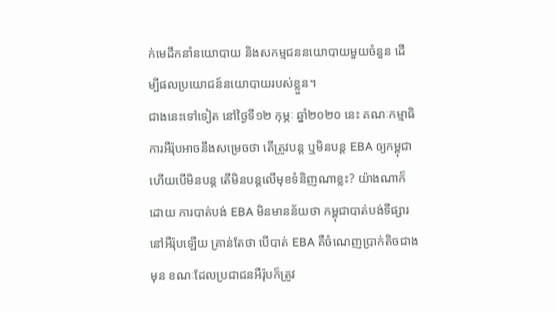ក់មេដឹកនាំនយោបាយ និងសកម្មជននយោបាយមួយចំនួន ដើម្បីផលប្រយោជន៍នយោបាយរបស់ខ្លួន។
ជាងនេះទៅទៀត នៅថ្ងៃទី១២ កុម្ភៈ ឆ្នាំ២០២០ នេះ គណៈកម្មាធិការអឺរ៉ុបអាចនឹងសម្រេចថា តើត្រូវបន្ត ឬមិនបន្ត EBA ឲ្យកម្ពុជា ហើយបើមិនបន្ត តើមិនបន្តលើមុខទំនិញណាខ្លះ? យ៉ាងណាក៏ដោយ ការបាត់បង់ EBA មិនមានន័យថា កម្ពុជាបាត់បង់ទីផ្សារនៅអឺរ៉ុបឡើយ គ្រាន់តែថា បើបាត់ EBA គឺចំណេញប្រាក់តិចជាងមុន ខណៈដែលប្រជាជនអឺរ៉ុបក៏ត្រូវ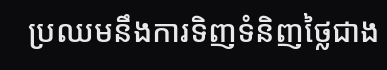ប្រឈមនឹងការទិញទំនិញថ្លៃជាង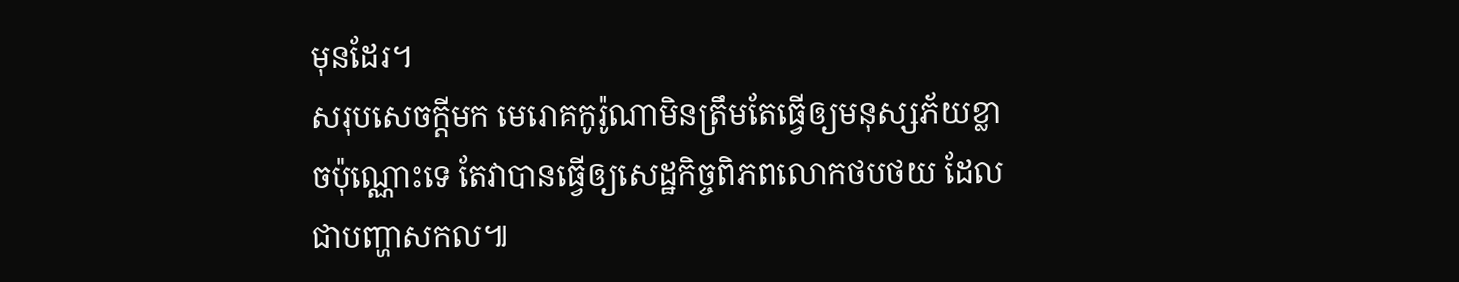មុនដែរ។
សរុបសេចក្តីមក មេរោគកូរ៉ូណាមិនត្រឹមតែធ្វើឲ្យមនុស្សភ័យខ្លាចប៉ុណ្ណោះទេ តែវាបានធ្វើឲ្យសេដ្ឋកិច្ចពិភពលោកថបថយ ដែលជាបញ្ហាសកល៕